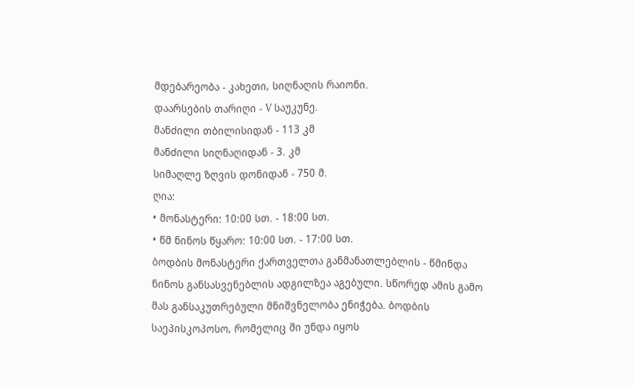მდებარეობა - კახეთი, სიღნაღის რაიონი.
დაარსების თარიღი - V საუკუნე.
მანძილი თბილისიდან - 113 კმ
მანძილი სიღნაღიდან - 3. კმ
სიმაღლე ზღვის დონიდან - 750 მ.
ღია:
• მონასტერი: 10:00 სთ. - 18:00 სთ.
• წმ ნინოს წყარო: 10:00 სთ. - 17:00 სთ.
ბოდბის მონასტერი ქართველთა განმანათლებლის - წმინდა ნინოს განსასვენებლის ადგილზეა აგებული. სწორედ ამის გამო მას განსაკუთრებული მნიშვნელობა ენიჭება. ბოდბის საეპისკოპოსო, რომელიც ში უნდა იყოს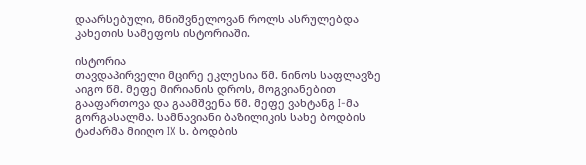დაარსებული, მნიშვნელოვან როლს ასრულებდა კახეთის სამეფოს ისტორიაში.

ისტორია
თავდაპირველი მცირე ეკლესია წმ. ნინოს საფლავზე აიგო წმ. მეფე მირიანის დროს, მოგვიანებით გააფართოვა და გაამშვენა წმ. მეფე ვახტანგ I-მა გორგასალმა. სამნავიანი ბაზილიკის სახე ბოდბის ტაძარმა მიიღო IX ს. ბოდბის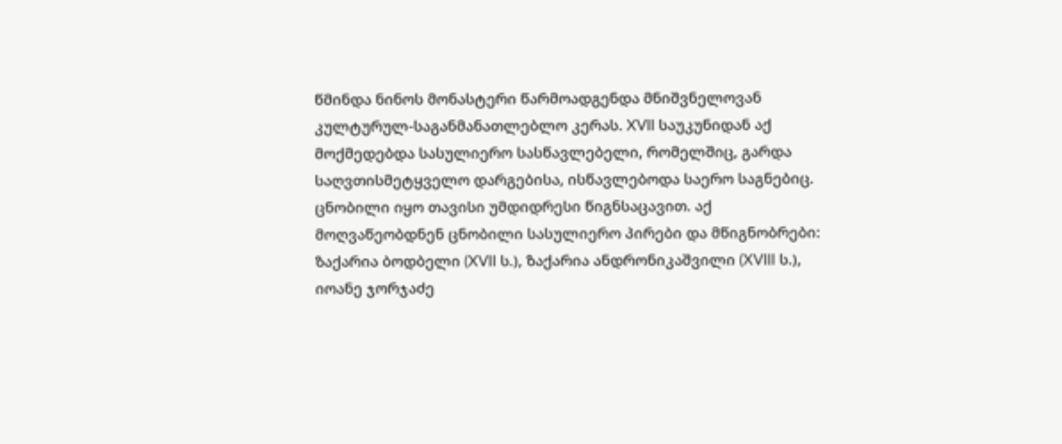წმინდა ნინოს მონასტერი წარმოადგენდა მნიშვნელოვან კულტურულ-საგანმანათლებლო კერას. XVII საუკუნიდან აქ მოქმედებდა სასულიერო სასწავლებელი, რომელშიც, გარდა საღვთისმეტყველო დარგებისა, ისწავლებოდა საერო საგნებიც. ცნობილი იყო თავისი უმდიდრესი წიგნსაცავით. აქ მოღვაწეობდნენ ცნობილი სასულიერო პირები და მწიგნობრები: ზაქარია ბოდბელი (XVII ს.), ზაქარია ანდრონიკაშვილი (XVIII ს.), იოანე ჯორჯაძე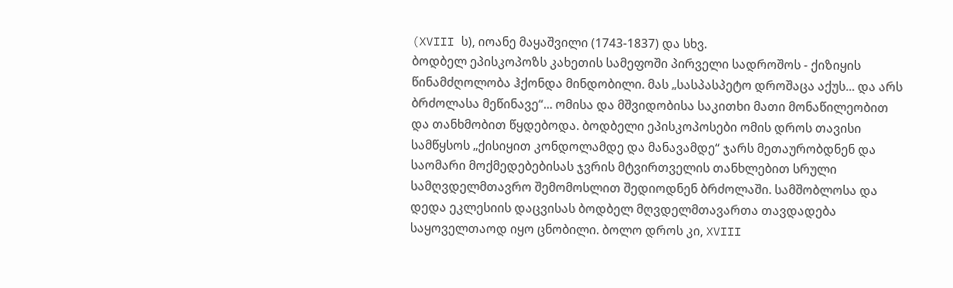(XVIII ს), იოანე მაყაშვილი (1743-1837) და სხვ.
ბოდბელ ეპისკოპოზს კახეთის სამეფოში პირველი სადროშოს - ქიზიყის წინამძღოლობა ჰქონდა მინდობილი. მას „სასპასპეტო დროშაცა აქუს... და არს ბრძოლასა მეწინავე“... ომისა და მშვიდობისა საკითხი მათი მონაწილეობით და თანხმობით წყდებოდა. ბოდბელი ეპისკოპოსები ომის დროს თავისი სამწყსოს „ქისიყით კონდოლამდე და მანავამდე“ ჯარს მეთაურობდნენ და საომარი მოქმედებებისას ჯვრის მტვირთველის თანხლებით სრული სამღვდელმთავრო შემომოსლით შედიოდნენ ბრძოლაში. სამშობლოსა და დედა ეკლესიის დაცვისას ბოდბელ მღვდელმთავართა თავდადება საყოველთაოდ იყო ცნობილი. ბოლო დროს კი, XVIII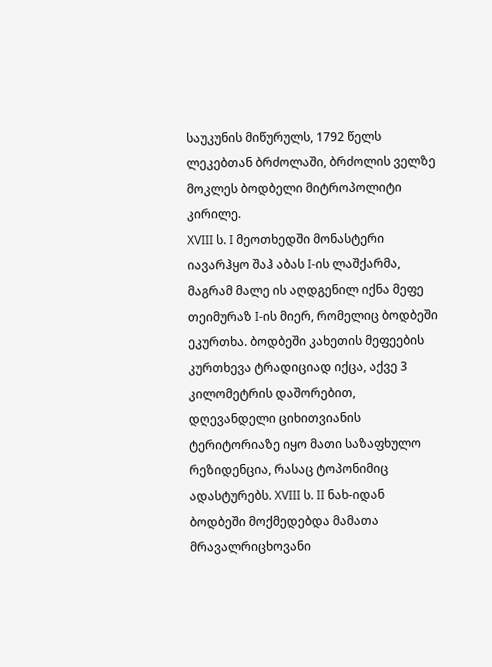საუკუნის მიწურულს, 1792 წელს ლეკებთან ბრძოლაში, ბრძოლის ველზე მოკლეს ბოდბელი მიტროპოლიტი კირილე.
XVIII ს. I მეოთხედში მონასტერი იავარჰყო შაჰ აბას I-ის ლაშქარმა, მაგრამ მალე ის აღდგენილ იქნა მეფე თეიმურაზ I-ის მიერ, რომელიც ბოდბეში ეკურთხა. ბოდბეში კახეთის მეფეების კურთხევა ტრადიციად იქცა, აქვე 3 კილომეტრის დაშორებით, დღევანდელი ციხითვიანის ტერიტორიაზე იყო მათი საზაფხულო რეზიდენცია, რასაც ტოპონიმიც ადასტურებს. XVIII ს. II ნახ-იდან ბოდბეში მოქმედებდა მამათა მრავალრიცხოვანი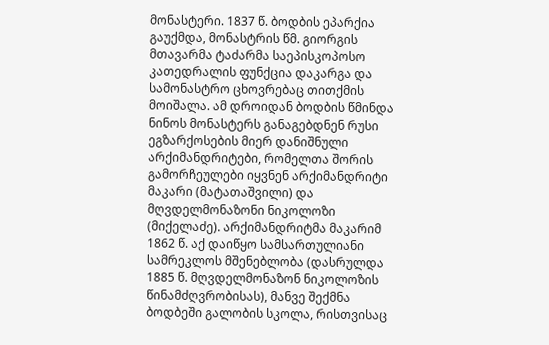მონასტერი. 1837 წ. ბოდბის ეპარქია გაუქმდა, მონასტრის წმ. გიორგის მთავარმა ტაძარმა საეპისკოპოსო კათედრალის ფუნქცია დაკარგა და სამონასტრო ცხოვრებაც თითქმის მოიშალა. ამ დროიდან ბოდბის წმინდა ნინოს მონასტერს განაგებდნენ რუსი ეგზარქოსების მიერ დანიშნული არქიმანდრიტები, რომელთა შორის გამორჩეულები იყვნენ არქიმანდრიტი მაკარი (მატათაშვილი) და მღვდელმონაზონი ნიკოლოზი (მიქელაძე). არქიმანდრიტმა მაკარიმ 1862 წ. აქ დაიწყო სამსართულიანი სამრეკლოს მშენებლობა (დასრულდა 1885 წ. მღვდელმონაზონ ნიკოლოზის წინამძღვრობისას), მანვე შექმნა ბოდბეში გალობის სკოლა, რისთვისაც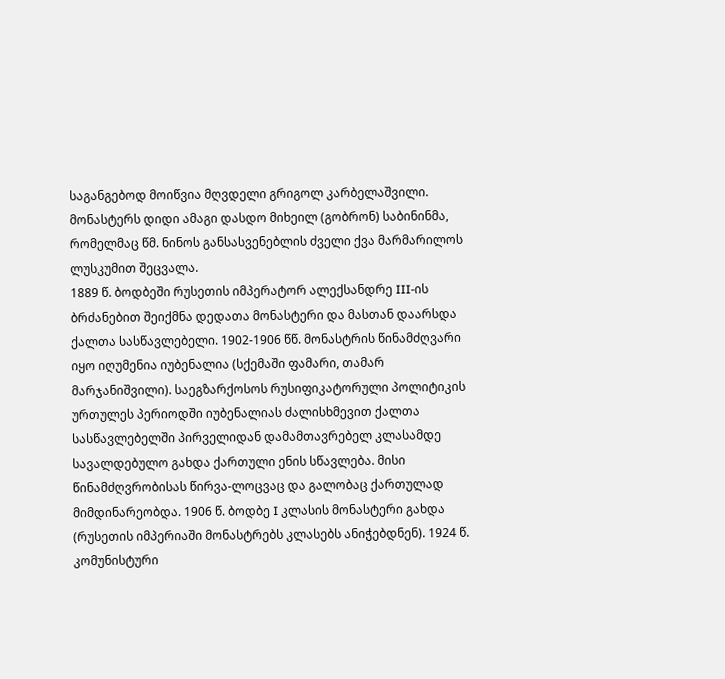საგანგებოდ მოიწვია მღვდელი გრიგოლ კარბელაშვილი. მონასტერს დიდი ამაგი დასდო მიხეილ (გობრონ) საბინინმა, რომელმაც წმ. ნინოს განსასვენებლის ძველი ქვა მარმარილოს ლუსკუმით შეცვალა.
1889 წ. ბოდბეში რუსეთის იმპერატორ ალექსანდრე III-ის ბრძანებით შეიქმნა დედათა მონასტერი და მასთან დაარსდა ქალთა სასწავლებელი. 1902-1906 წწ. მონასტრის წინამძღვარი იყო იღუმენია იუბენალია (სქემაში ფამარი, თამარ მარჯანიშვილი). საეგზარქოსოს რუსიფიკატორული პოლიტიკის ურთულეს პერიოდში იუბენალიას ძალისხმევით ქალთა სასწავლებელში პირველიდან დამამთავრებელ კლასამდე სავალდებულო გახდა ქართული ენის სწავლება. მისი წინამძღვრობისას წირვა-ლოცვაც და გალობაც ქართულად მიმდინარეობდა. 1906 წ. ბოდბე I კლასის მონასტერი გახდა (რუსეთის იმპერიაში მონასტრებს კლასებს ანიჭებდნენ). 1924 წ. კომუნისტური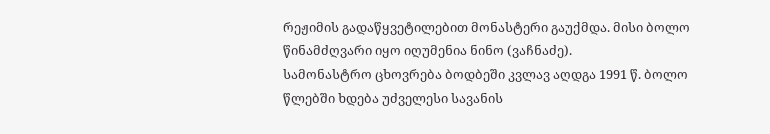რეჟიმის გადაწყვეტილებით მონასტერი გაუქმდა. მისი ბოლო წინამძღვარი იყო იღუმენია ნინო (ვაჩნაძე).
სამონასტრო ცხოვრება ბოდბეში კვლავ აღდგა 1991 წ. ბოლო წლებში ხდება უძველესი სავანის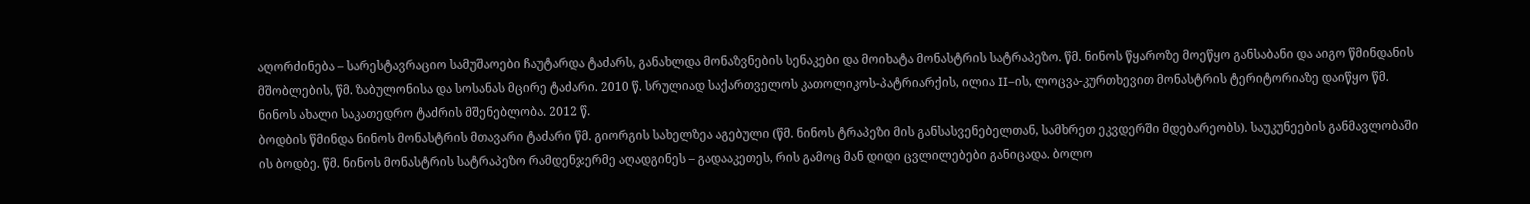აღორძინება – სარესტავრაციო სამუშაოები ჩაუტარდა ტაძარს, განახლდა მონაზვნების სენაკები და მოიხატა მონასტრის სატრაპეზო. წმ. ნინოს წყაროზე მოეწყო განსაბანი და აიგო წმინდანის მშობლების, წმ. ზაბულონისა და სოსანას მცირე ტაძარი. 2010 წ. სრულიად საქართველოს კათოლიკოს-პატრიარქის, ილია II–ის, ლოცვა-კურთხევით მონასტრის ტერიტორიაზე დაიწყო წმ. ნინოს ახალი საკათედრო ტაძრის მშენებლობა. 2012 წ.
ბოდბის წმინდა ნინოს მონასტრის მთავარი ტაძარი წმ. გიორგის სახელზეა აგებული (წმ. ნინოს ტრაპეზი მის განსასვენებელთან, სამხრეთ ეკვდერში მდებარეობს). საუკუნეების განმავლობაში ის ბოდბე. წმ. ნინოს მონასტრის სატრაპეზო რამდენჯერმე აღადგინეს – გადააკეთეს, რის გამოც მან დიდი ცვლილებები განიცადა. ბოლო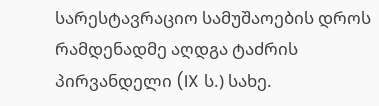სარესტავრაციო სამუშაოების დროს რამდენადმე აღდგა ტაძრის პირვანდელი (IX ს.) სახე.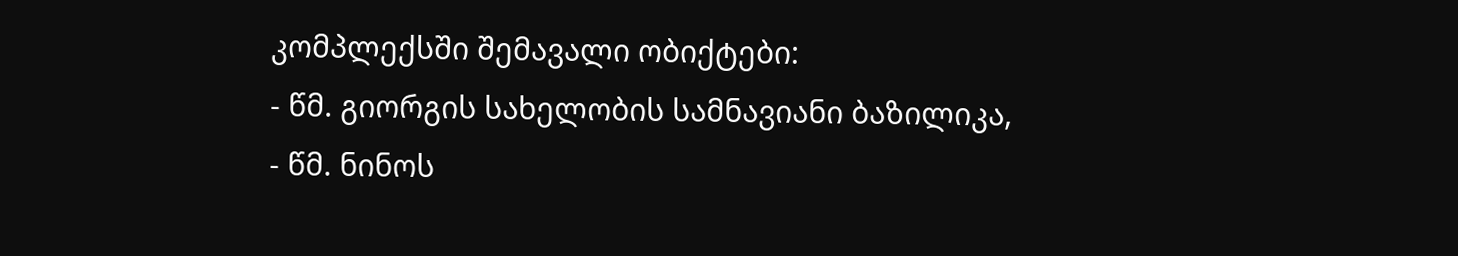კომპლექსში შემავალი ობიქტები:
- წმ. გიორგის სახელობის სამნავიანი ბაზილიკა,
- წმ. ნინოს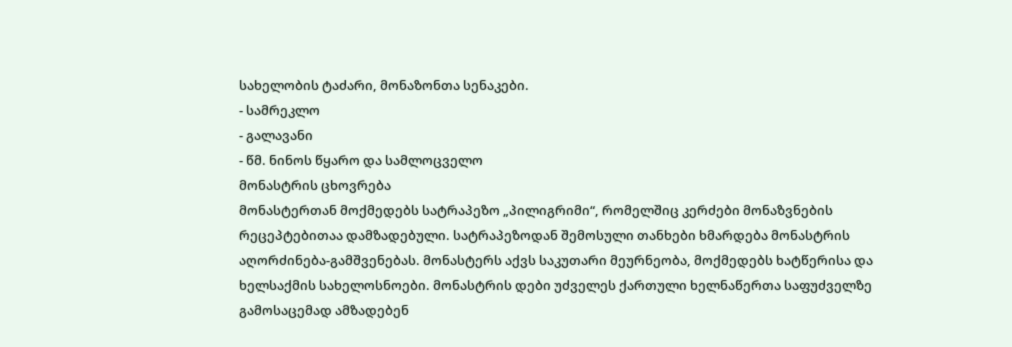სახელობის ტაძარი, მონაზონთა სენაკები.
- სამრეკლო
- გალავანი
- წმ. ნინოს წყარო და სამლოცველო
მონასტრის ცხოვრება
მონასტერთან მოქმედებს სატრაპეზო „პილიგრიმი“, რომელშიც კერძები მონაზვნების რეცეპტებითაა დამზადებული. სატრაპეზოდან შემოსული თანხები ხმარდება მონასტრის აღორძინება-გამშვენებას. მონასტერს აქვს საკუთარი მეურნეობა, მოქმედებს ხატწერისა და ხელსაქმის სახელოსნოები. მონასტრის დები უძველეს ქართული ხელნაწერთა საფუძველზე გამოსაცემად ამზადებენ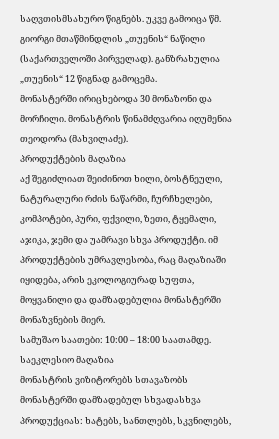საღვთისმსახურო წიგნებს. უკვე გამოიცა წმ. გიორგი მთაწმინდლის „თუენის“ ნაწილი (საქართველოში პირველად). განზრახულია „თუენის“ 12 წიგნად გამოცემა.
მონასტერში ირიცხებოდა 30 მონაზონი და მორჩილი. მონასტრის წინამძღვარია იღუმენია თეოდორა (მახვილაძე).
პროდუქტების მაღაზია
აქ შეგიძლიათ შეიძინოთ ხილი, ბოსტნეული, ნატურალური რძის ნაწარმი, ჩურჩხელები, კომპოტები, პური, ფქვილი, ზეთი, ტყემალი, აჯიკა, ჯემი და უამრავი სხვა პროდუქტი. იმ პროდუქტების უმრავლესობა, რაც მაღაზიაში იყიდება, არის ეკოლოგიურად სუფთა, მოყვანილი და დამზადებულია მონასტერში მონაზვნების მიერ.
სამუშაო საათები: 10:00 – 18:00 საათამდე.
საეკლესიო მაღაზია
მონასტრის ვიზიტორებს სთავაზობს მონასტერში დამზადებულ სხვადასხვა პროდუქციას: ხატებს, სანთლებს, სკვნილებს,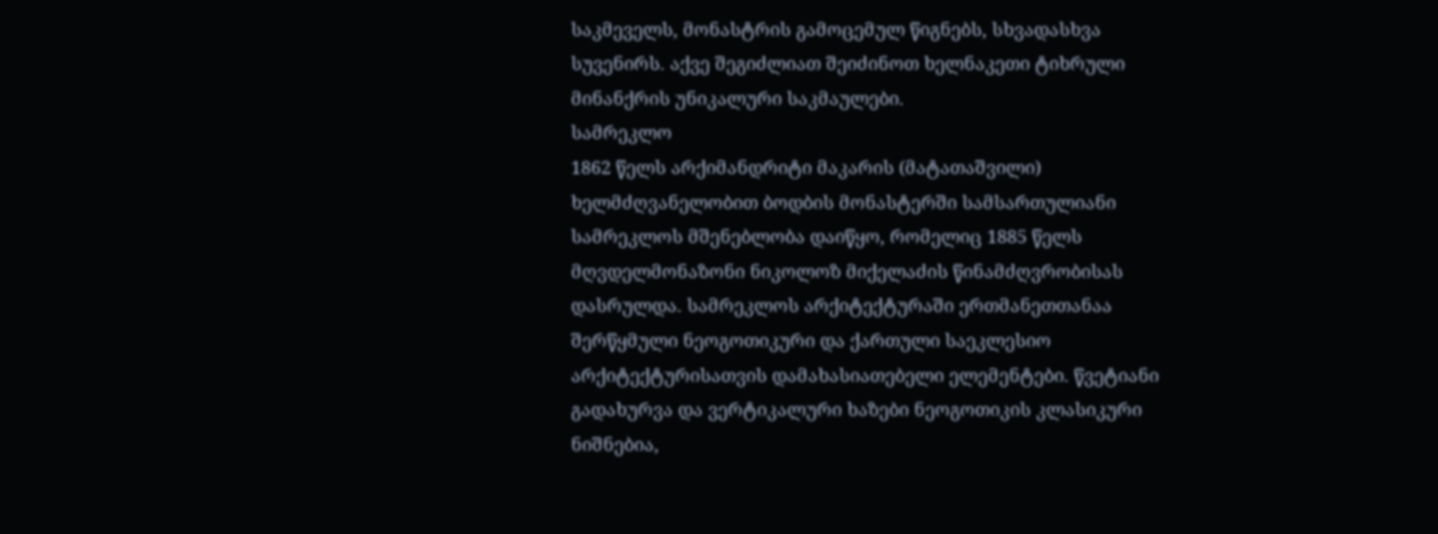საკმეველს, მონასტრის გამოცემულ წიგნებს, სხვადასხვა სუვენირს. აქვე შეგიძლიათ შეიძინოთ ხელნაკეთი ტიხრული მინანქრის უნიკალური საკმაულები.
სამრეკლო
1862 წელს არქიმანდრიტი მაკარის (მატათაშვილი) ხელმძღვანელობით ბოდბის მონასტერში სამსართულიანი სამრეკლოს მშენებლობა დაიწყო, რომელიც 1885 წელს მღვდელმონაზონი ნიკოლოზ მიქელაძის წინამძღვრობისას დასრულდა. სამრეკლოს არქიტექტურაში ერთმანეთთანაა შერწყმული ნეოგოთიკური და ქართული საეკლესიო არქიტექტურისათვის დამახასიათებელი ელემენტები. წვეტიანი გადახურვა და ვერტიკალური ხაზები ნეოგოთიკის კლასიკური ნიშნებია,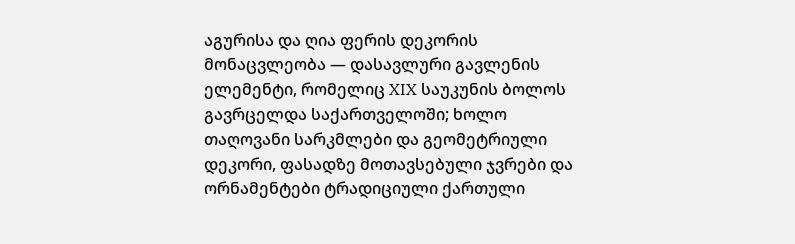აგურისა და ღია ფერის დეკორის მონაცვლეობა — დასავლური გავლენის ელემენტი, რომელიც XIX საუკუნის ბოლოს გავრცელდა საქართველოში; ხოლო თაღოვანი სარკმლები და გეომეტრიული დეკორი, ფასადზე მოთავსებული ჯვრები და ორნამენტები ტრადიციული ქართული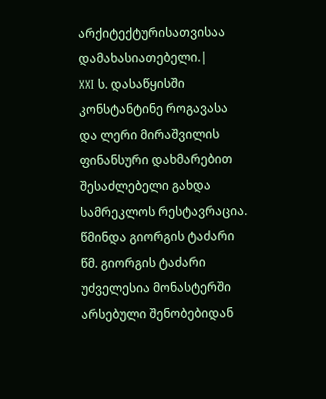არქიტექტურისათვისაა დამახასიათებელი.|
XXI ს. დასაწყისში კონსტანტინე როგავასა და ლერი მირაშვილის ფინანსური დახმარებით შესაძლებელი გახდა სამრეკლოს რესტავრაცია.
წმინდა გიორგის ტაძარი
წმ. გიორგის ტაძარი უძველესია მონასტერში არსებული შენობებიდან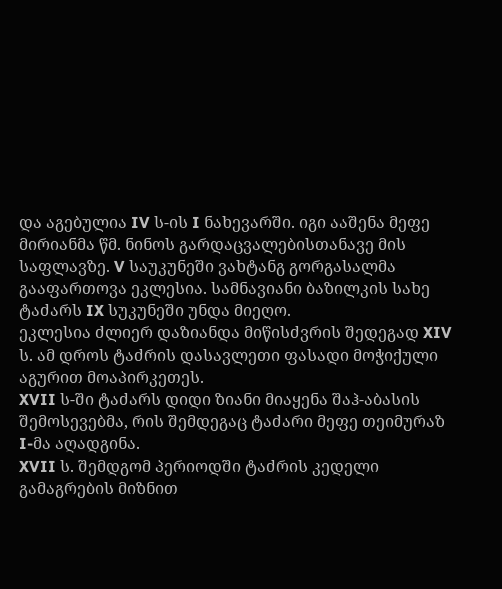და აგებულია IV ს-ის I ნახევარში. იგი ააშენა მეფე მირიანმა წმ. ნინოს გარდაცვალებისთანავე მის საფლავზე. V საუკუნეში ვახტანგ გორგასალმა გააფართოვა ეკლესია. სამნავიანი ბაზილკის სახე ტაძარს IX სუკუნეში უნდა მიეღო.
ეკლესია ძლიერ დაზიანდა მიწისძვრის შედეგად XIV ს. ამ დროს ტაძრის დასავლეთი ფასადი მოჭიქული აგურით მოაპირკეთეს.
XVII ს-ში ტაძარს დიდი ზიანი მიაყენა შაჰ-აბასის შემოსევებმა, რის შემდეგაც ტაძარი მეფე თეიმურაზ I-მა აღადგინა.
XVII ს. შემდგომ პერიოდში ტაძრის კედელი გამაგრების მიზნით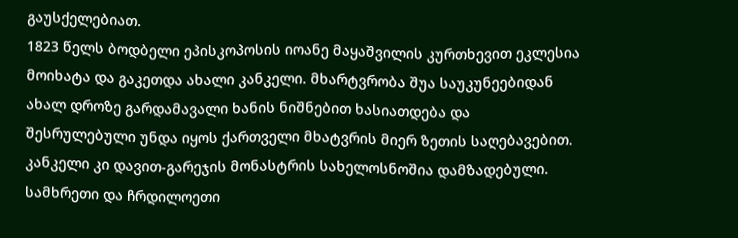გაუსქელებიათ.
1823 წელს ბოდბელი ეპისკოპოსის იოანე მაყაშვილის კურთხევით ეკლესია მოიხატა და გაკეთდა ახალი კანკელი. მხარტვრობა შუა საუკუნეებიდან ახალ დროზე გარდამავალი ხანის ნიშნებით ხასიათდება და შესრულებული უნდა იყოს ქართველი მხატვრის მიერ ზეთის საღებავებით. კანკელი კი დავით-გარეჯის მონასტრის სახელოსნოშია დამზადებული. სამხრეთი და ჩრდილოეთი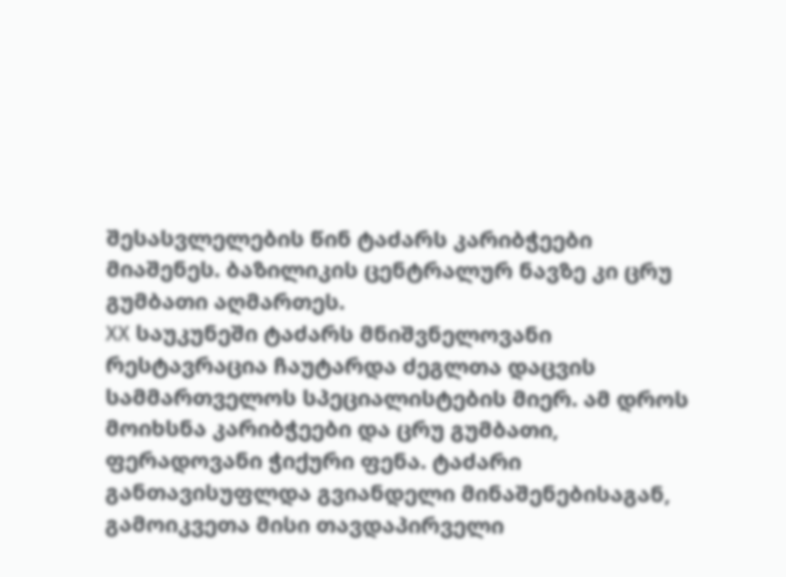შესასვლელების წინ ტაძარს კარიბჭეები მიაშენეს. ბაზილიკის ცენტრალურ ნავზე კი ცრუ გუმბათი აღმართეს.
XX საუკუნეში ტაძარს მნიშვნელოვანი რესტავრაცია ჩაუტარდა ძეგლთა დაცვის სამმართველოს სპეციალისტების მიერ. ამ დროს მოიხსნა კარიბჭეები და ცრუ გუმბათი, ფერადოვანი ჭიქური ფენა. ტაძარი განთავისუფლდა გვიანდელი მინაშენებისაგან, გამოიკვეთა მისი თავდაპირველი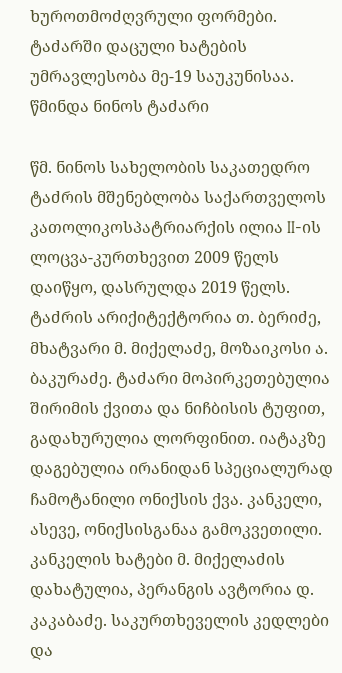ხუროთმოძღვრული ფორმები. ტაძარში დაცული ხატების უმრავლესობა მე-19 საუკუნისაა.
წმინდა ნინოს ტაძარი

წმ. ნინოს სახელობის საკათედრო ტაძრის მშენებლობა საქართველოს კათოლიკოსპატრიარქის ილია II-ის ლოცვა-კურთხევით 2009 წელს დაიწყო, დასრულდა 2019 წელს. ტაძრის არიქიტექტორია თ. ბერიძე, მხატვარი მ. მიქელაძე, მოზაიკოსი ა. ბაკურაძე. ტაძარი მოპირკეთებულია შირიმის ქვითა და ნიჩბისის ტუფით, გადახურულია ლორფინით. იატაკზე დაგებულია ირანიდან სპეციალურად ჩამოტანილი ონიქსის ქვა. კანკელი, ასევე, ონიქსისგანაა გამოკვეთილი. კანკელის ხატები მ. მიქელაძის დახატულია, პერანგის ავტორია დ. კაკაბაძე. საკურთხეველის კედლები და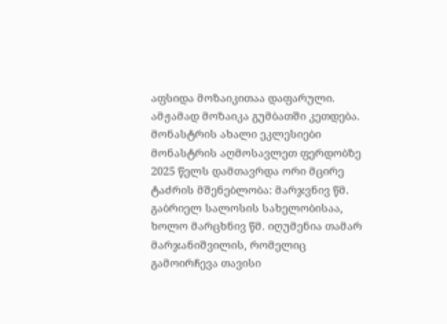აფსიდა მოზაიკითაა დაფარული. ამჟამად მოზაიკა გუმბათში კეთდება.
მონასტრის ახალი ეკლესიები
მონასტრის აღმოსავლეთ ფერდობზე 2025 წელს დამთავრდა ორი მცირე ტაძრის მშენებლობა: მარჯვნივ წმ. გაბრიელ სალოსის სახელობისაა, ხოლო მარცხნივ წმ. იღუმენია თამარ მარჯანიშვილის, რომელიც გამოირჩევა თავისი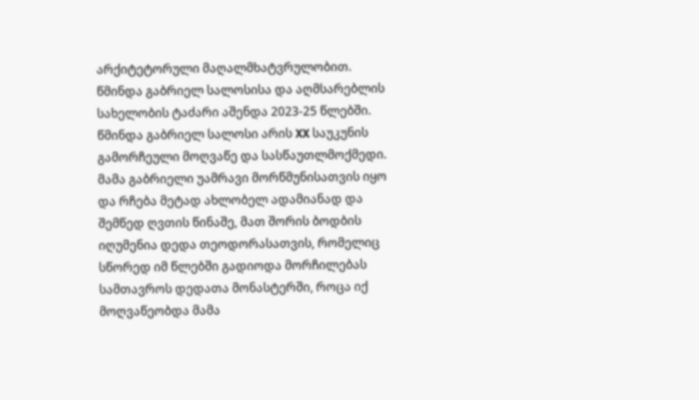არქიტეტორული მაღალმხატვრულობით.
წმინდა გაბრიელ სალოსისა და აღმსარებლის სახელობის ტაძარი აშენდა 2023-25 წლებში.
წმინდა გაბრიელ სალოსი არის XX საუკუნის გამორჩეული მოღვაწე და სასწაუთლმოქმედი. მამა გაბრიელი უამრავი მორწმუნისათვის იყო და რჩება მეტად ახლობელ ადამიანად და შემწედ ღვთის წინაშე, მათ შორის ბოდბის იღუმენია დედა თეოდორასათვის, რომელიც სწორედ იმ წლებში გადიოდა მორჩილებას სამთავროს დედათა მონასტერში, როცა იქ მოღვაწეობდა მამა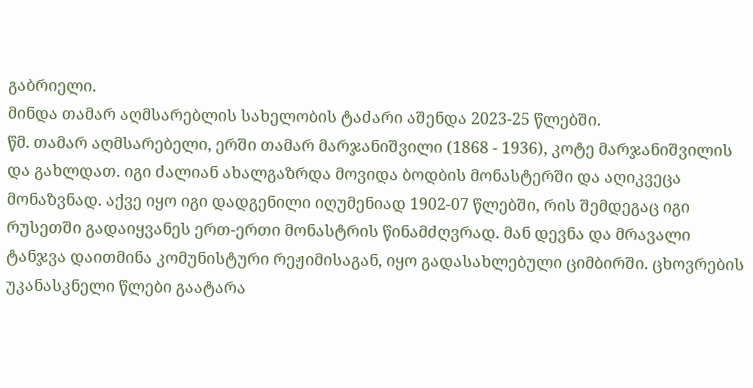გაბრიელი.
მინდა თამარ აღმსარებლის სახელობის ტაძარი აშენდა 2023-25 წლებში.
წმ. თამარ აღმსარებელი, ერში თამარ მარჯანიშვილი (1868 - 1936), კოტე მარჯანიშვილის და გახლდათ. იგი ძალიან ახალგაზრდა მოვიდა ბოდბის მონასტერში და აღიკვეცა მონაზვნად. აქვე იყო იგი დადგენილი იღუმენიად 1902-07 წლებში, რის შემდეგაც იგი რუსეთში გადაიყვანეს ერთ-ერთი მონასტრის წინამძღვრად. მან დევნა და მრავალი ტანჯვა დაითმინა კომუნისტური რეჟიმისაგან, იყო გადასახლებული ციმბირში. ცხოვრების უკანასკნელი წლები გაატარა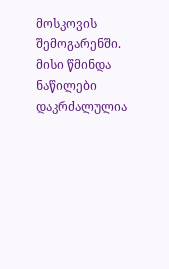მოსკოვის შემოგარენში. მისი წმინდა ნაწილები დაკრძალულია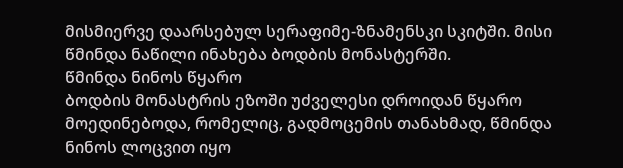მისმიერვე დაარსებულ სერაფიმე-ზნამენსკი სკიტში. მისი წმინდა ნაწილი ინახება ბოდბის მონასტერში.
წმინდა ნინოს წყარო
ბოდბის მონასტრის ეზოში უძველესი დროიდან წყარო მოედინებოდა, რომელიც, გადმოცემის თანახმად, წმინდა ნინოს ლოცვით იყო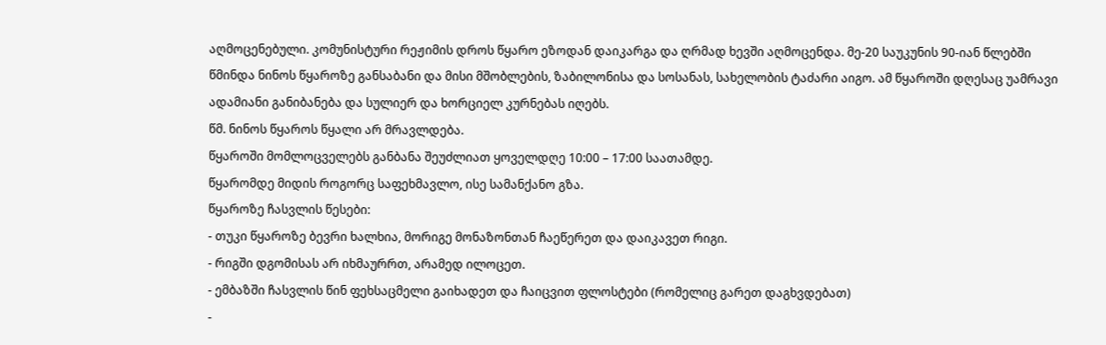აღმოცენებული. კომუნისტური რეჟიმის დროს წყარო ეზოდან დაიკარგა და ღრმად ხევში აღმოცენდა. მე-20 საუკუნის 90-იან წლებში წმინდა ნინოს წყაროზე განსაბანი და მისი მშობლების, ზაბილონისა და სოსანას, სახელობის ტაძარი აიგო. ამ წყაროში დღესაც უამრავი ადამიანი განიბანება და სულიერ და ხორციელ კურნებას იღებს.
წმ. ნინოს წყაროს წყალი არ მრავლდება.
წყაროში მომლოცველებს განბანა შეუძლიათ ყოველდღე 10:00 – 17:00 საათამდე.
წყარომდე მიდის როგორც საფეხმავლო, ისე სამანქანო გზა.
წყაროზე ჩასვლის წესები:
- თუკი წყაროზე ბევრი ხალხია, მორიგე მონაზონთან ჩაეწერეთ და დაიკავეთ რიგი.
- რიგში დგომისას არ იხმაურრთ, არამედ ილოცეთ.
- ემბაზში ჩასვლის წინ ფეხსაცმელი გაიხადეთ და ჩაიცვით ფლოსტები (რომელიც გარეთ დაგხვდებათ)
-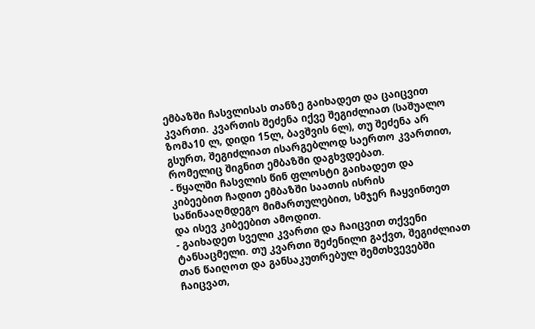ემბაზში ჩასვლისას თანზე გაიხადეთ და ცაიცვით კვართი. კვართის შეძენა იქვე შეგიძლიათ (საშუალო ზომა10 ლ, დიდი 15ლ, ბავშვის 6ლ), თუ შეძენა არ გსურთ, შეგიძლიათ ისარგებლოდ საერთო კვართით, რომელიც შიგნით ემბაზში დაგხვდებათ.
- წყალში ჩასვლის წინ ფლოსტი გაიხადეთ და კიბეებით ჩადით ემბაზში საათის ისრის საწინააღმდეგო მიმართულებით, სმჯერ ჩაყვინთეთ და ისევ კიბეებით ამოდით.
- გაიხადეთ სველი კვართი და ჩაიცვით თქვენი ტანსაცმელი. თუ კვართი შეძენილი გაქვთ, შეგიძლიათ თან წაიღოთ და განსაკუთრებულ შემთხვევებში ჩაიცვათ,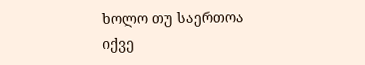ხოლო თუ საერთოა იქვე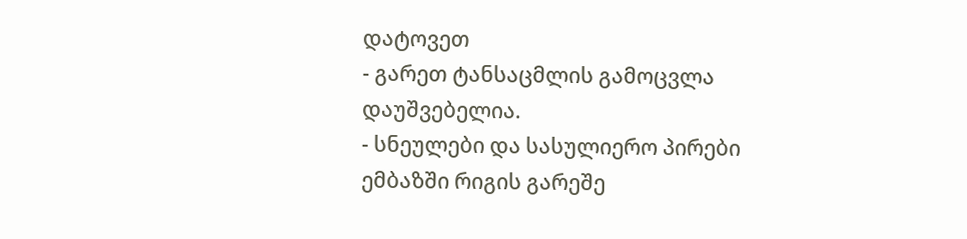დატოვეთ
- გარეთ ტანსაცმლის გამოცვლა დაუშვებელია.
- სნეულები და სასულიერო პირები ემბაზში რიგის გარეშე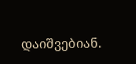დაიშვებიან.